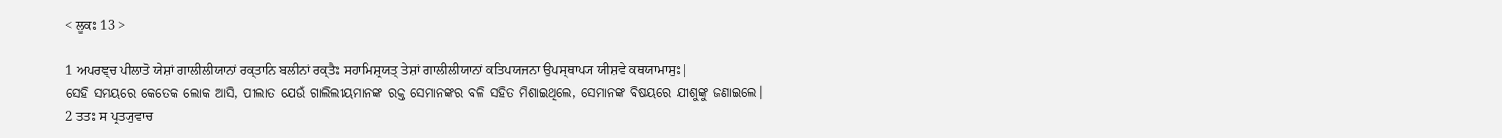< ਲੂਕਃ 13 >

1 ਅਪਰਞ੍ਚ ਪੀਲਾਤੋ ਯੇਸ਼ਾਂ ਗਾਲੀਲੀਯਾਨਾਂ ਰਕ੍ਤਾਨਿ ਬਲੀਨਾਂ ਰਕ੍ਤੈਃ ਸਹਾਮਿਸ਼੍ਰਯਤ੍ ਤੇਸ਼ਾਂ ਗਾਲੀਲੀਯਾਨਾਂ ਕਤਿਪਯਜਨਾ ਉਪਸ੍ਥਾਪ੍ਯ ਯੀਸ਼ਵੇ ਕਥਯਾਮਾਸੁਃ|
ସେହି ସମୟରେ କେତେକ ଲୋକ ଆସି, ପୀଲାତ ଯେଉଁ ଗାଲିଲୀୟମାନଙ୍କ ରକ୍ତ ସେମାନଙ୍କର ବଳି ସହିତ ମିଶାଇଥିଲେ, ସେମାନଙ୍କ ବିଷୟରେ ଯୀଶୁଙ୍କୁ ଜଣାଇଲେ।
2 ਤਤਃ ਸ ਪ੍ਰਤ੍ਯੁਵਾਚ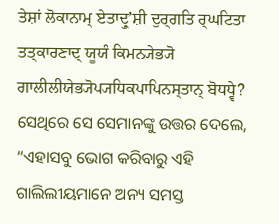ਤੇਸ਼ਾਂ ਲੋਕਾਨਾਮ੍ ਏਤਾਦ੍ਰੁʼਸ਼ੀ ਦੁਰ੍ਗਤਿ ਰ੍ਘਟਿਤਾ ਤਤ੍ਕਾਰਣਾਦ੍ ਯੂਯੰ ਕਿਮਨ੍ਯੇਭ੍ਯੋ ਗਾਲੀਲੀਯੇਭ੍ਯੋਪ੍ਯਧਿਕਪਾਪਿਨਸ੍ਤਾਨ੍ ਬੋਧਧ੍ਵੇ?
ସେଥିରେ ସେ ସେମାନଙ୍କୁ ଉତ୍ତର ଦେଲେ, “ଏହାସବୁ ଭୋଗ କରିବାରୁ ଏହି ଗାଲିଲୀୟମାନେ ଅନ୍ୟ ସମସ୍ତ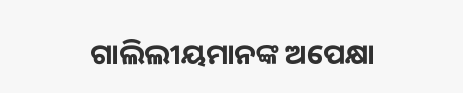ଗାଲିଲୀୟମାନଙ୍କ ଅପେକ୍ଷା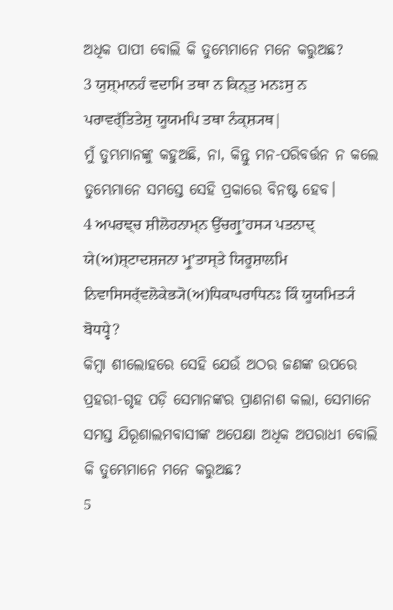ଅଧିକ ପାପୀ ବୋଲି କି ତୁମ୍ଭେମାନେ ମନେ କରୁଅଛ?
3 ਯੁਸ਼੍ਮਾਨਹੰ ਵਦਾਮਿ ਤਥਾ ਨ ਕਿਨ੍ਤੁ ਮਨਃਸੁ ਨ ਪਰਾਵਰ੍ੱਤਿਤੇਸ਼ੁ ਯੂਯਮਪਿ ਤਥਾ ਨੰਕ੍ਸ਼੍ਯਥ|
ମୁଁ ତୁମ୍ଭମାନଙ୍କୁ କହୁଅଛି, ନା, କିନ୍ତୁ ମନ-ପରିବର୍ତ୍ତନ ନ କଲେ ତୁମ୍ଭେମାନେ ସମସ୍ତେ ସେହି ପ୍ରକାରେ ବିନଷ୍ଟ ହେବ।
4 ਅਪਰਞ੍ਚ ਸ਼ੀਲੋਹਨਾਮ੍ਨ ਉੱਚਗ੍ਰੁʼਹਸ੍ਯ ਪਤਨਾਦ੍ ਯੇ(ਅ)ਸ਼੍ਟਾਦਸ਼ਜਨਾ ਮ੍ਰੁʼਤਾਸ੍ਤੇ ਯਿਰੂਸ਼ਾਲਮਿ ਨਿਵਾਸਿਸਰ੍ੱਵਲੋਕੇਭ੍ਯੋ(ਅ)ਧਿਕਾਪਰਾਧਿਨਃ ਕਿੰ ਯੂਯਮਿਤ੍ਯੰ ਬੋਧਧ੍ਵੇ?
କିମ୍ବା ଶୀଲୋହରେ ସେହି ଯେଉଁ ଅଠର ଜଣଙ୍କ ଉପରେ ପ୍ରହରୀ-ଗୃହ ପଡ଼ି ସେମାନଙ୍କର ପ୍ରାଣନାଶ କଲା, ସେମାନେ ସମସ୍ତ ଯିରୂଶାଲମବାସୀଙ୍କ ଅପେକ୍ଷା ଅଧିକ ଅପରାଧୀ ବୋଲି କି ତୁମ୍ଭେମାନେ ମନେ କରୁଅଛ?
5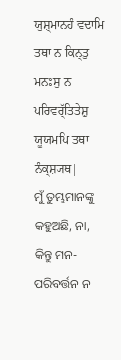ਯੁਸ਼੍ਮਾਨਹੰ ਵਦਾਮਿ ਤਥਾ ਨ ਕਿਨ੍ਤੁ ਮਨਃਸੁ ਨ ਪਰਿਵਰ੍ੱਤਿਤੇਸ਼ੁ ਯੂਯਮਪਿ ਤਥਾ ਨੰਕ੍ਸ਼੍ਯਥ|
ମୁଁ ତୁମ୍ଭମାନଙ୍କୁ କହୁଅଛି, ନା, କିନ୍ତୁ ମନ-ପରିବର୍ତ୍ତନ ନ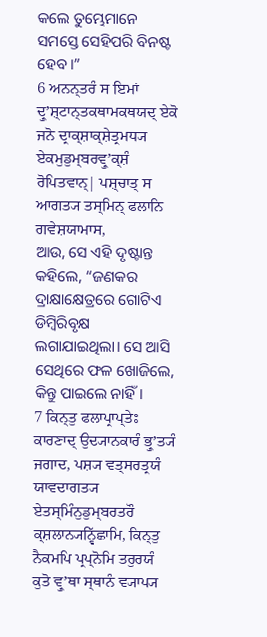କଲେ ତୁମ୍ଭେମାନେ ସମସ୍ତେ ସେହିପରି ବିନଷ୍ଟ ହେବ।”
6 ਅਨਨ੍ਤਰੰ ਸ ਇਮਾਂ ਦ੍ਰੁʼਸ਼੍ਟਾਨ੍ਤਕਥਾਮਕਥਯਦ੍ ਏਕੋ ਜਨੋ ਦ੍ਰਾਕ੍ਸ਼ਾਕ੍ਸ਼ੇਤ੍ਰਮਧ੍ਯ ਏਕਮੁਡੁਮ੍ਬਰਵ੍ਰੁʼਕ੍ਸ਼ੰ ਰੋਪਿਤਵਾਨ੍| ਪਸ਼੍ਚਾਤ੍ ਸ ਆਗਤ੍ਯ ਤਸ੍ਮਿਨ੍ ਫਲਾਨਿ ਗਵੇਸ਼ਯਾਮਾਸ,
ଆଉ, ସେ ଏହି ଦୃଷ୍ଟାନ୍ତ କହିଲେ, “ଜଣକର ଦ୍ରାକ୍ଷାକ୍ଷେତ୍ରରେ ଗୋଟିଏ ଡିମ୍ବିରିବୃକ୍ଷ ଲଗାଯାଇଥିଲା। ସେ ଆସି ସେଥିରେ ଫଳ ଖୋଜିଲେ, କିନ୍ତୁ ପାଇଲେ ନାହିଁ।
7 ਕਿਨ੍ਤੁ ਫਲਾਪ੍ਰਾਪ੍ਤੇਃ ਕਾਰਣਾਦ੍ ਉਦ੍ਯਾਨਕਾਰੰ ਭ੍ਰੁʼਤ੍ਯੰ ਜਗਾਦ, ਪਸ਼੍ਯ ਵਤ੍ਸਰਤ੍ਰਯੰ ਯਾਵਦਾਗਤ੍ਯ ਏਤਸ੍ਮਿੰਨੁਡੁਮ੍ਬਰਤਰੌ ਕ੍ਸ਼ਲਾਨ੍ਯਨ੍ਵਿੱਛਾਮਿ, ਕਿਨ੍ਤੁ ਨੈਕਮਪਿ ਪ੍ਰਪ੍ਨੋਮਿ ਤਰੁਰਯੰ ਕੁਤੋ ਵ੍ਰੁʼਥਾ ਸ੍ਥਾਨੰ ਵ੍ਯਾਪ੍ਯ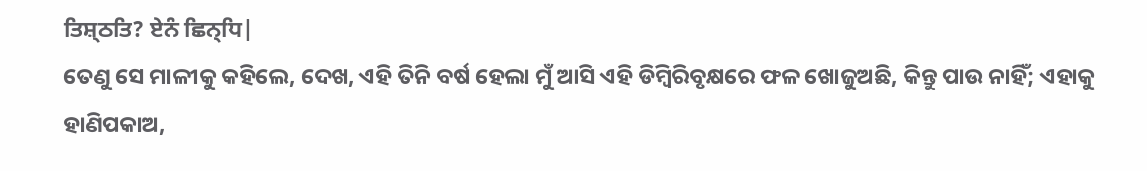ਤਿਸ਼੍ਠਤਿ? ਏਨੰ ਛਿਨ੍ਧਿ|
ତେଣୁ ସେ ମାଳୀକୁ କହିଲେ, ଦେଖ, ଏହି ତିନି ବର୍ଷ ହେଲା ମୁଁ ଆସି ଏହି ଡିମ୍ବିରିବୃକ୍ଷରେ ଫଳ ଖୋଜୁଅଛି, କିନ୍ତୁ ପାଉ ନାହିଁ; ଏହାକୁ ହାଣିପକାଅ,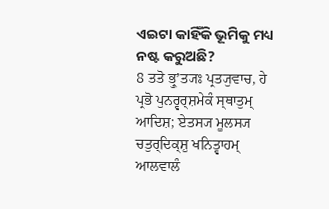ଏଇଟା କାହିଁକି ଭୂମିକୁ ମଧ୍ୟ ନଷ୍ଟ କରୁଅଛି?
8 ਤਤੋ ਭ੍ਰੁʼਤ੍ਯਃ ਪ੍ਰਤ੍ਯੁਵਾਚ, ਹੇ ਪ੍ਰਭੋ ਪੁਨਰ੍ਵਰ੍ਸ਼ਮੇਕੰ ਸ੍ਥਾਤੁਮ੍ ਆਦਿਸ਼; ਏਤਸ੍ਯ ਮੂਲਸ੍ਯ ਚਤੁਰ੍ਦਿਕ੍ਸ਼ੁ ਖਨਿਤ੍ਵਾਹਮ੍ ਆਲਵਾਲੰ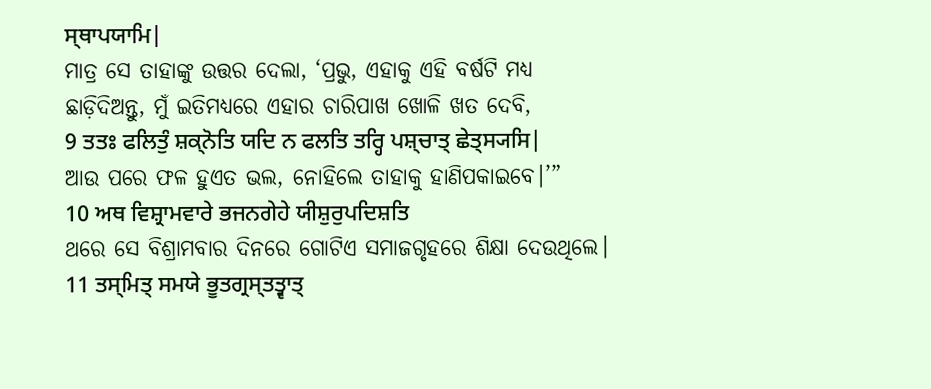ਸ੍ਥਾਪਯਾਮਿ|
ମାତ୍ର ସେ ତାହାଙ୍କୁ ଉତ୍ତର ଦେଲା, ‘ପ୍ରଭୁ, ଏହାକୁ ଏହି ବର୍ଷଟି ମଧ୍ୟ ଛାଡ଼ିଦିଅନ୍ତୁ, ମୁଁ ଇତିମଧ୍ୟରେ ଏହାର ଚାରିପାଖ ଖୋଳି ଖତ ଦେବି,
9 ਤਤਃ ਫਲਿਤੁੰ ਸ਼ਕ੍ਨੋਤਿ ਯਦਿ ਨ ਫਲਤਿ ਤਰ੍ਹਿ ਪਸ਼੍ਚਾਤ੍ ਛੇਤ੍ਸ੍ਯਸਿ|
ଆଉ ପରେ ଫଳ ହୁଏତ ଭଲ, ନୋହିଲେ ତାହାକୁ ହାଣିପକାଇବେ।’”
10 ਅਥ ਵਿਸ਼੍ਰਾਮਵਾਰੇ ਭਜਨਗੇਹੇ ਯੀਸ਼ੁਰੁਪਦਿਸ਼ਤਿ
ଥରେ ସେ ବିଶ୍ରାମବାର ଦିନରେ ଗୋଟିଏ ସମାଜଗୃହରେ ଶିକ୍ଷା ଦେଉଥିଲେ।
11 ਤਸ੍ਮਿਤ੍ ਸਮਯੇ ਭੂਤਗ੍ਰਸ੍ਤਤ੍ਵਾਤ੍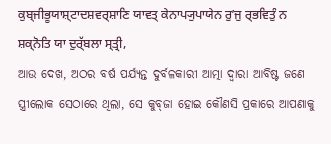ਕੁਬ੍ਜੀਭੂਯਾਸ਼੍ਟਾਦਸ਼ਵਰ੍ਸ਼ਾਣਿ ਯਾਵਤ੍ ਕੇਨਾਪ੍ਯੁਪਾਯੇਨ ਰੁʼਜੁ ਰ੍ਭਵਿਤੁੰ ਨ ਸ਼ਕ੍ਨੋਤਿ ਯਾ ਦੁਰ੍ੱਬਲਾ ਸ੍ਤ੍ਰੀ,
ଆଉ ଦେଖ, ଅଠର ବର୍ଷ ପର୍ଯ୍ୟନ୍ତ ଦୁର୍ବଳକାରୀ ଆତ୍ମା ଦ୍ୱାରା ଆବିଷ୍ଟ ଜଣେ ସ୍ତ୍ରୀଲୋକ ସେଠାରେ ଥିଲା, ସେ କୁବ୍‌ଜା ହୋଇ କୌଣସି ପ୍ରକାରେ ଆପଣାକୁ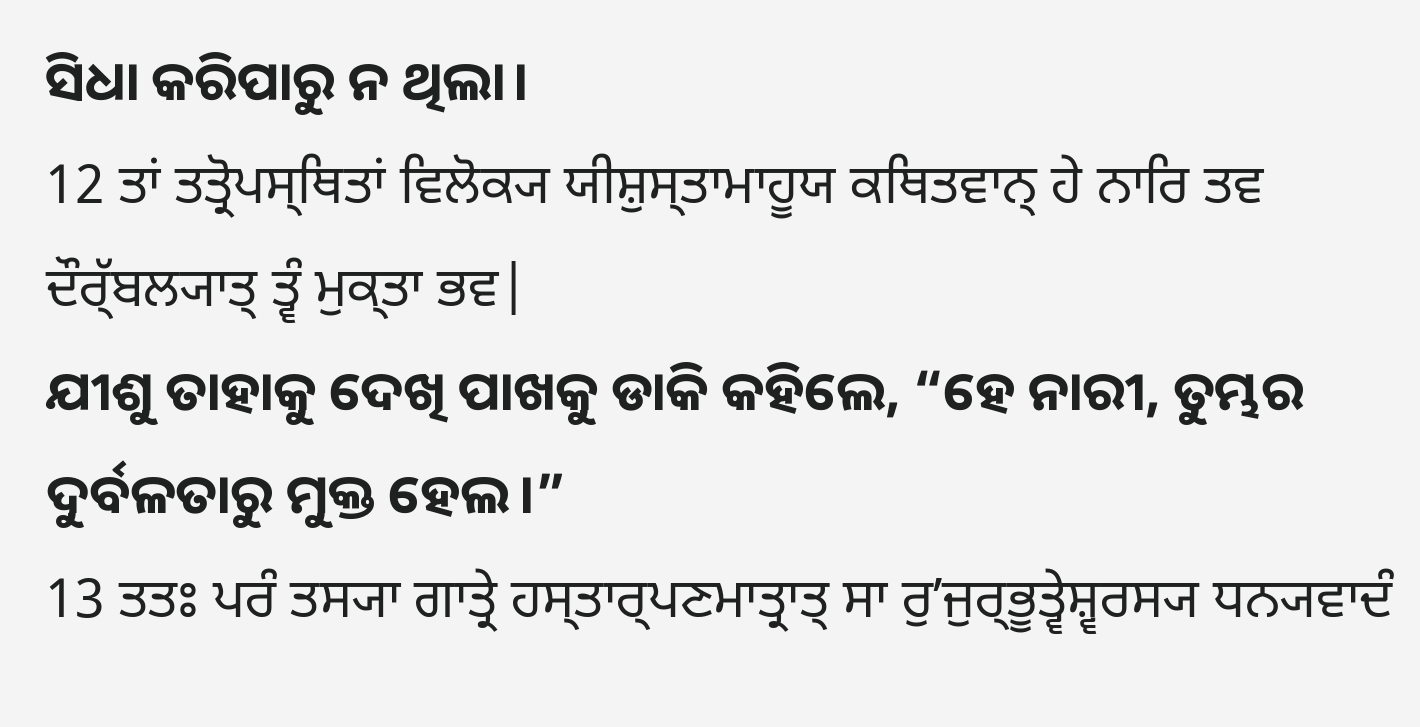ସିଧା କରିପାରୁ ନ ଥିଲା।
12 ਤਾਂ ਤਤ੍ਰੋਪਸ੍ਥਿਤਾਂ ਵਿਲੋਕ੍ਯ ਯੀਸ਼ੁਸ੍ਤਾਮਾਹੂਯ ਕਥਿਤਵਾਨ੍ ਹੇ ਨਾਰਿ ਤਵ ਦੌਰ੍ੱਬਲ੍ਯਾਤ੍ ਤ੍ਵੰ ਮੁਕ੍ਤਾ ਭਵ|
ଯୀଶୁ ତାହାକୁ ଦେଖି ପାଖକୁ ଡାକି କହିଲେ, “ହେ ନାରୀ, ତୁମ୍ଭର ଦୁର୍ବଳତାରୁ ମୁକ୍ତ ହେଲ।”
13 ਤਤਃ ਪਰੰ ਤਸ੍ਯਾ ਗਾਤ੍ਰੇ ਹਸ੍ਤਾਰ੍ਪਣਮਾਤ੍ਰਾਤ੍ ਸਾ ਰੁʼਜੁਰ੍ਭੂਤ੍ਵੇਸ਼੍ਵਰਸ੍ਯ ਧਨ੍ਯਵਾਦੰ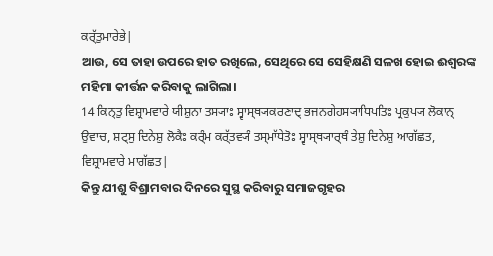ਕਰ੍ੱਤੁਮਾਰੇਭੇ|
ଆଉ, ସେ ତାହା ଉପରେ ହାତ ରଖିଲେ, ସେଥିରେ ସେ ସେହିକ୍ଷଣି ସଳଖ ହୋଇ ଈଶ୍ବରଙ୍କ ମହିମା କୀର୍ତ୍ତନ କରିବାକୁ ଲାଗିଲା।
14 ਕਿਨ੍ਤੁ ਵਿਸ਼੍ਰਾਮਵਾਰੇ ਯੀਸ਼ੁਨਾ ਤਸ੍ਯਾਃ ਸ੍ਵਾਸ੍ਥ੍ਯਕਰਣਾਦ੍ ਭਜਨਗੇਹਸ੍ਯਾਧਿਪਤਿਃ ਪ੍ਰਕੁਪ੍ਯ ਲੋਕਾਨ੍ ਉਵਾਚ, ਸ਼ਟ੍ਸੁ ਦਿਨੇਸ਼ੁ ਲੋਕੈਃ ਕਰ੍ੰਮ ਕਰ੍ੱਤਵ੍ਯੰ ਤਸ੍ਮਾੱਧੇਤੋਃ ਸ੍ਵਾਸ੍ਥ੍ਯਾਰ੍ਥੰ ਤੇਸ਼ੁ ਦਿਨੇਸ਼ੁ ਆਗੱਛਤ, ਵਿਸ਼੍ਰਾਮਵਾਰੇ ਮਾਗੱਛਤ|
କିନ୍ତୁ ଯୀଶୁ ବିଶ୍ରାମବାର ଦିନରେ ସୁସ୍ଥ କରିବାରୁ ସମାଜଗୃହର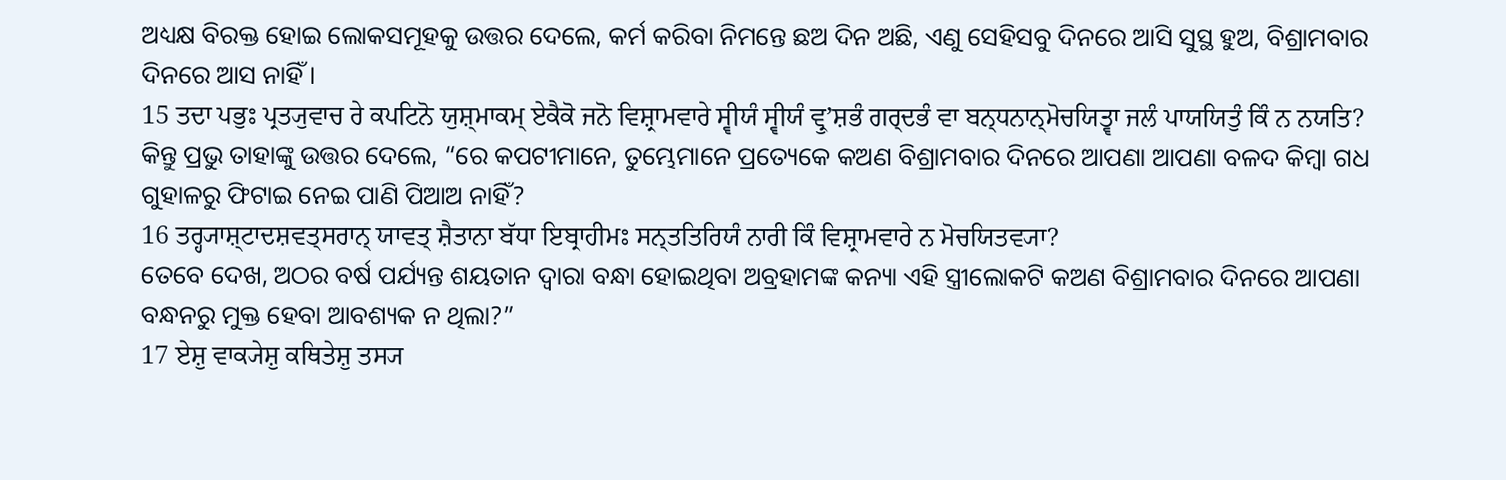ଅଧ୍ୟକ୍ଷ ବିରକ୍ତ ହୋଇ ଲୋକସମୂହକୁ ଉତ୍ତର ଦେଲେ, କର୍ମ କରିବା ନିମନ୍ତେ ଛଅ ଦିନ ଅଛି, ଏଣୁ ସେହିସବୁ ଦିନରେ ଆସି ସୁସ୍ଥ ହୁଅ, ବିଶ୍ରାମବାର ଦିନରେ ଆସ ନାହିଁ।
15 ਤਦਾ ਪਭੁਃ ਪ੍ਰਤ੍ਯੁਵਾਚ ਰੇ ਕਪਟਿਨੋ ਯੁਸ਼੍ਮਾਕਮ੍ ਏਕੈਕੋ ਜਨੋ ਵਿਸ਼੍ਰਾਮਵਾਰੇ ਸ੍ਵੀਯੰ ਸ੍ਵੀਯੰ ਵ੍ਰੁʼਸ਼ਭੰ ਗਰ੍ਦਭੰ ਵਾ ਬਨ੍ਧਨਾਨ੍ਮੋਚਯਿਤ੍ਵਾ ਜਲੰ ਪਾਯਯਿਤੁੰ ਕਿੰ ਨ ਨਯਤਿ?
କିନ୍ତୁ ପ୍ରଭୁ ତାହାଙ୍କୁ ଉତ୍ତର ଦେଲେ, “ରେ କପଟୀମାନେ, ତୁମ୍ଭେମାନେ ପ୍ରତ୍ୟେକେ କଅଣ ବିଶ୍ରାମବାର ଦିନରେ ଆପଣା ଆପଣା ବଳଦ କିମ୍ବା ଗଧ ଗୁହାଳରୁ ଫିଟାଇ ନେଇ ପାଣି ପିଆଅ ନାହିଁ?
16 ਤਰ੍ਹ੍ਯਾਸ਼੍ਟਾਦਸ਼ਵਤ੍ਸਰਾਨ੍ ਯਾਵਤ੍ ਸ਼ੈਤਾਨਾ ਬੱਧਾ ਇਬ੍ਰਾਹੀਮਃ ਸਨ੍ਤਤਿਰਿਯੰ ਨਾਰੀ ਕਿੰ ਵਿਸ਼੍ਰਾਮਵਾਰੇ ਨ ਮੋਚਯਿਤਵ੍ਯਾ?
ତେବେ ଦେଖ, ଅଠର ବର୍ଷ ପର୍ଯ୍ୟନ୍ତ ଶୟତାନ ଦ୍ୱାରା ବନ୍ଧା ହୋଇଥିବା ଅବ୍ରହାମଙ୍କ କନ୍ୟା ଏହି ସ୍ତ୍ରୀଲୋକଟି କଅଣ ବିଶ୍ରାମବାର ଦିନରେ ଆପଣା ବନ୍ଧନରୁ ମୁକ୍ତ ହେବା ଆବଶ୍ୟକ ନ ଥିଲା?”
17 ਏਸ਼ੁ ਵਾਕ੍ਯੇਸ਼ੁ ਕਥਿਤੇਸ਼ੁ ਤਸ੍ਯ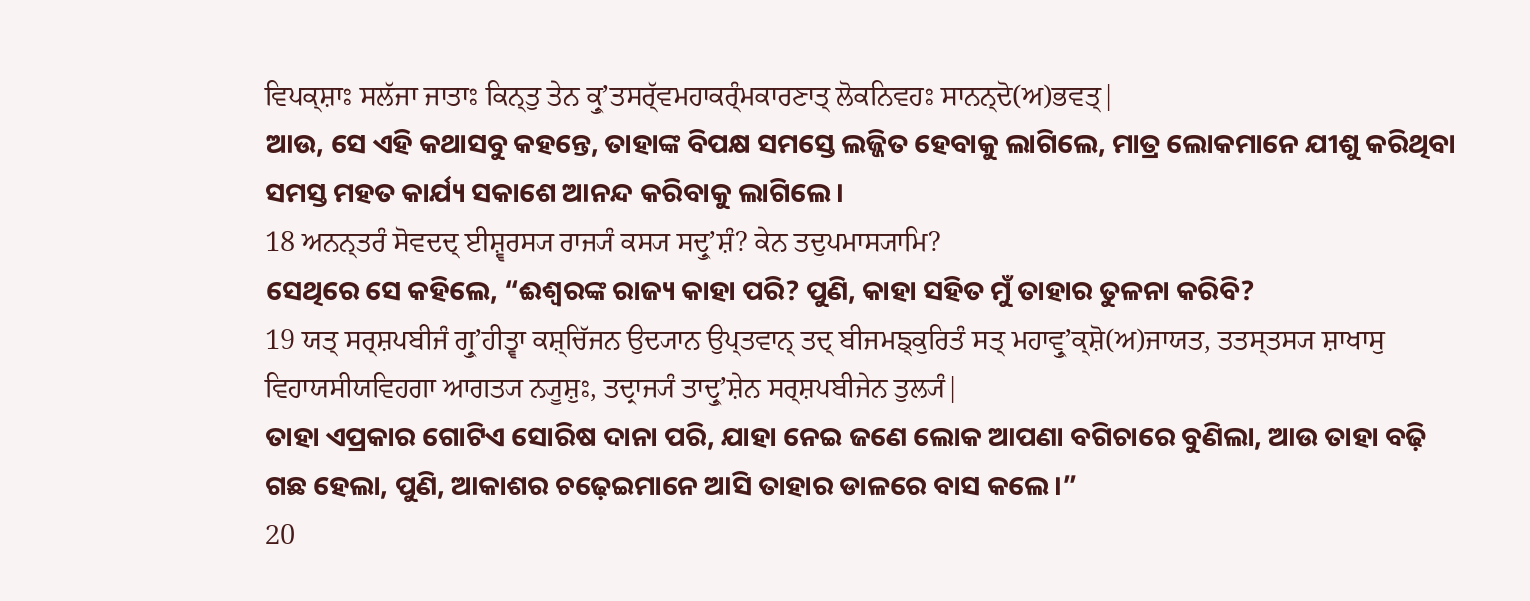ਵਿਪਕ੍ਸ਼ਾਃ ਸਲੱਜਾ ਜਾਤਾਃ ਕਿਨ੍ਤੁ ਤੇਨ ਕ੍ਰੁʼਤਸਰ੍ੱਵਮਹਾਕਰ੍ੰਮਕਾਰਣਾਤ੍ ਲੋਕਨਿਵਹਃ ਸਾਨਨ੍ਦੋ(ਅ)ਭਵਤ੍|
ଆଉ, ସେ ଏହି କଥାସବୁ କହନ୍ତେ, ତାହାଙ୍କ ବିପକ୍ଷ ସମସ୍ତେ ଲଜ୍ଜିତ ହେବାକୁ ଲାଗିଲେ, ମାତ୍ର ଲୋକମାନେ ଯୀଶୁ କରିଥିବା ସମସ୍ତ ମହତ କାର୍ଯ୍ୟ ସକାଶେ ଆନନ୍ଦ କରିବାକୁ ଲାଗିଲେ।
18 ਅਨਨ੍ਤਰੰ ਸੋਵਦਦ੍ ਈਸ਼੍ਵਰਸ੍ਯ ਰਾਜ੍ਯੰ ਕਸ੍ਯ ਸਦ੍ਰੁʼਸ਼ੰ? ਕੇਨ ਤਦੁਪਮਾਸ੍ਯਾਮਿ?
ସେଥିରେ ସେ କହିଲେ, “ଈଶ୍ବରଙ୍କ ରାଜ୍ୟ କାହା ପରି? ପୁଣି, କାହା ସହିତ ମୁଁ ତାହାର ତୁଳନା କରିବି?
19 ਯਤ੍ ਸਰ੍ਸ਼ਪਬੀਜੰ ਗ੍ਰੁʼਹੀਤ੍ਵਾ ਕਸ਼੍ਚਿੱਜਨ ਉਦ੍ਯਾਨ ਉਪ੍ਤਵਾਨ੍ ਤਦ੍ ਬੀਜਮਙ੍ਕੁਰਿਤੰ ਸਤ੍ ਮਹਾਵ੍ਰੁʼਕ੍ਸ਼ੋ(ਅ)ਜਾਯਤ, ਤਤਸ੍ਤਸ੍ਯ ਸ਼ਾਖਾਸੁ ਵਿਹਾਯਸੀਯਵਿਹਗਾ ਆਗਤ੍ਯ ਨ੍ਯੂਸ਼ੁਃ, ਤਦ੍ਰਾਜ੍ਯੰ ਤਾਦ੍ਰੁʼਸ਼ੇਨ ਸਰ੍ਸ਼ਪਬੀਜੇਨ ਤੁਲ੍ਯੰ|
ତାହା ଏପ୍ରକାର ଗୋଟିଏ ସୋରିଷ ଦାନା ପରି, ଯାହା ନେଇ ଜଣେ ଲୋକ ଆପଣା ବଗିଚାରେ ବୁଣିଲା, ଆଉ ତାହା ବଢ଼ି ଗଛ ହେଲା, ପୁଣି, ଆକାଶର ଚଢ଼େଇମାନେ ଆସି ତାହାର ଡାଳରେ ବାସ କଲେ।”
20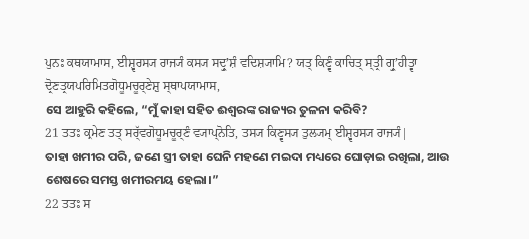ਪੁਨਃ ਕਥਯਾਮਾਸ, ਈਸ਼੍ਵਰਸ੍ਯ ਰਾਜ੍ਯੰ ਕਸ੍ਯ ਸਦ੍ਰੁʼਸ਼ੰ ਵਦਿਸ਼੍ਯਾਮਿ? ਯਤ੍ ਕਿਣ੍ਵੰ ਕਾਚਿਤ੍ ਸ੍ਤ੍ਰੀ ਗ੍ਰੁʼਹੀਤ੍ਵਾ ਦ੍ਰੋਣਤ੍ਰਯਪਰਿਮਿਤਗੋਧੂਮਚੂਰ੍ਣੇਸ਼ੁ ਸ੍ਥਾਪਯਾਮਾਸ,
ସେ ଆହୁରି କହିଲେ, “ମୁଁ କାହା ସହିତ ଈଶ୍ବରଙ୍କ ରାଜ୍ୟର ତୁଳନା କରିବି?
21 ਤਤਃ ਕ੍ਰਮੇਣ ਤਤ੍ ਸਰ੍ੱਵਗੋਧੂਮਚੂਰ੍ਣੰ ਵ੍ਯਾਪ੍ਨੋਤਿ, ਤਸ੍ਯ ਕਿਣ੍ਵਸ੍ਯ ਤੁਲ੍ਯਮ੍ ਈਸ਼੍ਵਰਸ੍ਯ ਰਾਜ੍ਯੰ|
ତାହା ଖମୀର ପରି, ଜଣେ ସ୍ତ୍ରୀ ତାହା ଘେନି ମହଣେ ମଇଦା ମଧ୍ୟରେ ଘୋଡ଼ାଇ ରଖିଲା, ଆଉ ଶେଷରେ ସମସ୍ତ ଖମୀରମୟ ହେଲା।”
22 ਤਤਃ ਸ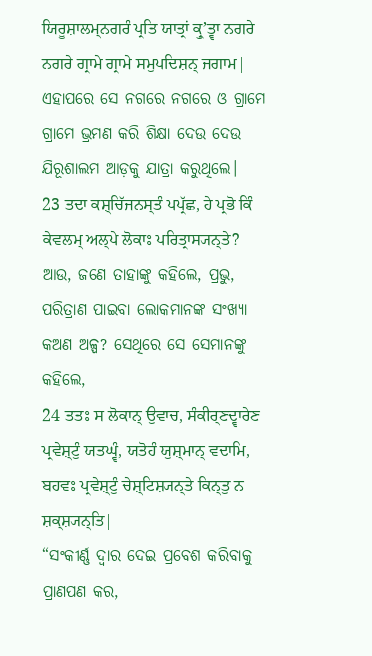ਯਿਰੂਸ਼ਾਲਮ੍ਨਗਰੰ ਪ੍ਰਤਿ ਯਾਤ੍ਰਾਂ ਕ੍ਰੁʼਤ੍ਵਾ ਨਗਰੇ ਨਗਰੇ ਗ੍ਰਾਮੇ ਗ੍ਰਾਮੇ ਸਮੁਪਦਿਸ਼ਨ੍ ਜਗਾਮ|
ଏହାପରେ ସେ ନଗରେ ନଗରେ ଓ ଗ୍ରାମେ ଗ୍ରାମେ ଭ୍ରମଣ କରି ଶିକ୍ଷା ଦେଉ ଦେଉ ଯିରୂଶାଲମ ଆଡ଼କୁ ଯାତ୍ରା କରୁଥିଲେ।
23 ਤਦਾ ਕਸ਼੍ਚਿੱਜਨਸ੍ਤੰ ਪਪ੍ਰੱਛ, ਹੇ ਪ੍ਰਭੋ ਕਿੰ ਕੇਵਲਮ੍ ਅਲ੍ਪੇ ਲੋਕਾਃ ਪਰਿਤ੍ਰਾਸ੍ਯਨ੍ਤੇ?
ଆଉ, ଜଣେ ତାହାଙ୍କୁ କହିଲେ, ପ୍ରଭୁ, ପରିତ୍ରାଣ ପାଇବା ଲୋକମାନଙ୍କ ସଂଖ୍ୟା କଅଣ ଅଳ୍ପ? ସେଥିରେ ସେ ସେମାନଙ୍କୁ କହିଲେ,
24 ਤਤਃ ਸ ਲੋਕਾਨ੍ ਉਵਾਚ, ਸੰਕੀਰ੍ਣਦ੍ਵਾਰੇਣ ਪ੍ਰਵੇਸ਼੍ਟੁੰ ਯਤਘ੍ਵੰ, ਯਤੋਹੰ ਯੁਸ਼੍ਮਾਨ੍ ਵਦਾਮਿ, ਬਹਵਃ ਪ੍ਰਵੇਸ਼੍ਟੁੰ ਚੇਸ਼੍ਟਿਸ਼੍ਯਨ੍ਤੇ ਕਿਨ੍ਤੁ ਨ ਸ਼ਕ੍ਸ਼੍ਯਨ੍ਤਿ|
“ସଂକୀର୍ଣ୍ଣ ଦ୍ୱାର ଦେଇ ପ୍ରବେଶ କରିବାକୁ ପ୍ରାଣପଣ କର,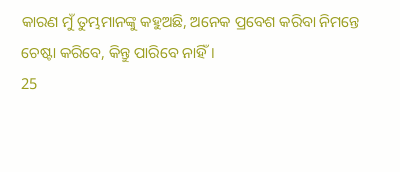କାରଣ ମୁଁ ତୁମ୍ଭମାନଙ୍କୁ କହୁଅଛି, ଅନେକ ପ୍ରବେଶ କରିବା ନିମନ୍ତେ ଚେଷ୍ଟା କରିବେ, କିନ୍ତୁ ପାରିବେ ନାହିଁ।
25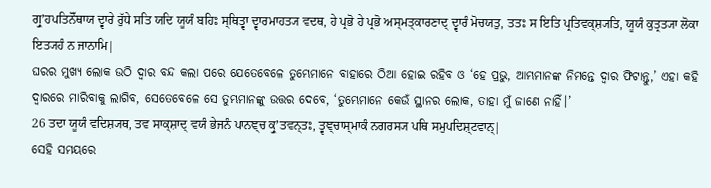ਗ੍ਰੁʼਹਪਤਿਨੋੱਥਾਯ ਦ੍ਵਾਰੇ ਰੁੱਧੇ ਸਤਿ ਯਦਿ ਯੂਯੰ ਬਹਿਃ ਸ੍ਥਿਤ੍ਵਾ ਦ੍ਵਾਰਮਾਹਤ੍ਯ ਵਦਥ, ਹੇ ਪ੍ਰਭੋ ਹੇ ਪ੍ਰਭੋ ਅਸ੍ਮਤ੍ਕਾਰਣਾਦ੍ ਦ੍ਵਾਰੰ ਮੋਚਯਤੁ, ਤਤਃ ਸ ਇਤਿ ਪ੍ਰਤਿਵਕ੍ਸ਼੍ਯਤਿ, ਯੂਯੰ ਕੁਤ੍ਰਤ੍ਯਾ ਲੋਕਾ ਇਤ੍ਯਹੰ ਨ ਜਾਨਾਮਿ|
ଘରର ମୁଖ୍ୟ ଲୋକ ଉଠି ଦ୍ୱାର ବନ୍ଦ କଲା ପରେ ଯେତେବେଳେ ତୁମ୍ଭେମାନେ ବାହାରେ ଠିଆ ହୋଇ ରହିବ ଓ ‘ହେ ପ୍ରଭୁ, ଆମ୍ଭମାନଙ୍କ ନିମନ୍ତେ ଦ୍ୱାର ଫିଟାନ୍ତୁ,’ ଏହା କହି ଦ୍ୱାରରେ ମାରିବାକୁ ଲାଗିବ, ସେତେବେଳେ ସେ ତୁମ୍ଭମାନଙ୍କୁ ଉତ୍ତର ଦେବେ, ‘ତୁମ୍ଭେମାନେ କେଉଁ ସ୍ଥାନର ଲୋକ, ତାହା ମୁଁ ଜାଣେ ନାହିଁ।’
26 ਤਦਾ ਯੂਯੰ ਵਦਿਸ਼੍ਯਥ, ਤਵ ਸਾਕ੍ਸ਼ਾਦ੍ ਵਯੰ ਭੇਜਨੰ ਪਾਨਞ੍ਚ ਕ੍ਰੁʼਤਵਨ੍ਤਃ, ਤ੍ਵਞ੍ਚਾਸ੍ਮਾਕੰ ਨਗਰਸ੍ਯ ਪਥਿ ਸਮੁਪਦਿਸ਼੍ਟਵਾਨ੍|
ସେହି ସମୟରେ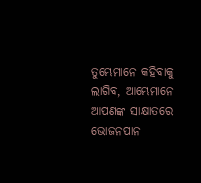ତୁମ୍ଭେମାନେ କହିବାକୁ ଲାଗିବ, ଆମ୍ଭେମାନେ ଆପଣଙ୍କ ସାକ୍ଷାତରେ ଭୋଜନପାନ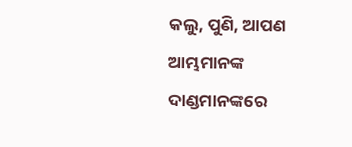କଲୁ, ପୁଣି, ଆପଣ ଆମ୍ଭମାନଙ୍କ ଦାଣ୍ଡମାନଙ୍କରେ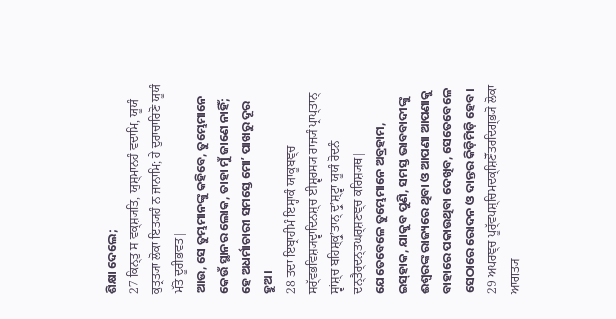ଶିକ୍ଷା ଦେଲେ;
27 ਕਿਨ੍ਤੁ ਸ ਵਕ੍ਸ਼੍ਯਤਿ, ਯੁਸ਼੍ਮਾਨਹੰ ਵਦਾਮਿ, ਯੂਯੰ ਕੁਤ੍ਰਤ੍ਯਾ ਲੋਕਾ ਇਤ੍ਯਹੰ ਨ ਜਾਨਾਮਿ; ਹੇ ਦੁਰਾਚਾਰਿਣੋ ਯੂਯੰ ਮੱਤੋ ਦੂਰੀਭਵਤ|
ଆଉ, ସେ ତୁମ୍ଭମାନଙ୍କୁ କହିବେ, ତୁମ୍ଭେମାନେ କେଉଁ ସ୍ଥାନର ଲୋକ, ତାହା ମୁଁ ଜାଣେ ନାହିଁ; ହେ ଅଧର୍ମାଚାରୀ ସମସ୍ତେ ମୋʼ ପାଖରୁ ଦୂର ହୁଅ।
28 ਤਦਾ ਇਬ੍ਰਾਹੀਮੰ ਇਸ੍ਹਾਕੰ ਯਾਕੂਬਞ੍ਚ ਸਰ੍ੱਵਭਵਿਸ਼੍ਯਦ੍ਵਾਦਿਨਸ਼੍ਚ ਈਸ਼੍ਵਰਸ੍ਯ ਰਾਜ੍ਯੰ ਪ੍ਰਾਪ੍ਤਾਨ੍ ਸ੍ਵਾਂਸ਼੍ਚ ਬਹਿਸ਼੍ਕ੍ਰੁʼਤਾਨ੍ ਦ੍ਰੁʼਸ਼੍ਟ੍ਵਾ ਯੂਯੰ ਰੋਦਨੰ ਦਨ੍ਤੈਰ੍ਦਨ੍ਤਘਰ੍ਸ਼ਣਞ੍ਚ ਕਰਿਸ਼੍ਯਥ|
ଯେତେବେଳେ ତୁମ୍ଭେମାନେ ଅବ୍ରହାମ, ଇସ୍‌ହାକ, ଯାକୁବ ପୁଣି, ସମସ୍ତ ଭାବବାଦୀଙ୍କୁ ଈଶ୍ବରଙ୍କ ରାଜ୍ୟରେ ଥିବା ଓ ଆପଣା ଆପଣାକୁ ବାହାରେ ପକାଉଥିବା ଦେଖିବ, ସେତେବେଳେ ସେଠାରେ ରୋଦନ ଓ ଦାନ୍ତର କିଡ଼ିମିଡ଼ି ହେବ।
29 ਅਪਰਞ੍ਚ ਪੂਰ੍ੱਵਪਸ਼੍ਚਿਮਦਕ੍ਸ਼ਿਣੋੱਤਰਦਿਗ੍ਭ੍ਯੋ ਲੋਕਾ ਆਗਤ੍ਯ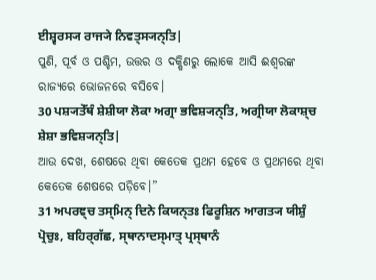ਈਸ਼੍ਵਰਸ੍ਯ ਰਾਜ੍ਯੇ ਨਿਵਤ੍ਸ੍ਯਨ੍ਤਿ|
ପୁଣି, ପୂର୍ବ ଓ ପଶ୍ଚିମ, ଉତ୍ତର ଓ ଦକ୍ଷିଣରୁ ଲୋକେ ଆସି ଈଶ୍ବରଙ୍କ ରାଜ୍ୟରେ ଭୋଜନରେ ବସିବେ।
30 ਪਸ਼੍ਯਤੇੱਥੰ ਸ਼ੇਸ਼ੀਯਾ ਲੋਕਾ ਅਗ੍ਰਾ ਭਵਿਸ਼੍ਯਨ੍ਤਿ, ਅਗ੍ਰੀਯਾ ਲੋਕਾਸ਼੍ਚ ਸ਼ੇਸ਼ਾ ਭਵਿਸ਼੍ਯਨ੍ਤਿ|
ଆଉ ଦେଖ, ଶେଷରେ ଥିବା କେତେକ ପ୍ରଥମ ହେବେ ଓ ପ୍ରଥମରେ ଥିବା କେତେକ ଶେଷରେ ପଡ଼ିବେ।”
31 ਅਪਰਞ੍ਚ ਤਸ੍ਮਿਨ੍ ਦਿਨੇ ਕਿਯਨ੍ਤਃ ਫਿਰੂਸ਼ਿਨ ਆਗਤ੍ਯ ਯੀਸ਼ੁੰ ਪ੍ਰੋਚੁਃ, ਬਹਿਰ੍ਗੱਛ, ਸ੍ਥਾਨਾਦਸ੍ਮਾਤ੍ ਪ੍ਰਸ੍ਥਾਨੰ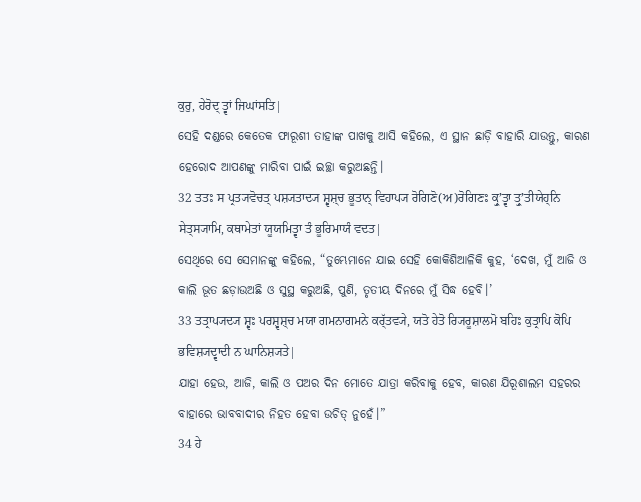ਕੁਰੁ, ਹੇਰੋਦ੍ ਤ੍ਵਾਂ ਜਿਘਾਂਸਤਿ|
ସେହି ଦଣ୍ଡରେ କେତେକ ଫାରୂଶୀ ତାହାଙ୍କ ପାଖକୁ ଆସି କହିଲେ, ଏ ସ୍ଥାନ ଛାଡ଼ି ବାହାରି ଯାଉନ୍ତୁ, କାରଣ ହେରୋଦ ଆପଣଙ୍କୁ ମାରିବା ପାଇଁ ଇଚ୍ଛା କରୁଅଛନ୍ତି।
32 ਤਤਃ ਸ ਪ੍ਰਤ੍ਯਵੋਚਤ੍ ਪਸ਼੍ਯਤਾਦ੍ਯ ਸ਼੍ਵਸ਼੍ਚ ਭੂਤਾਨ੍ ਵਿਹਾਪ੍ਯ ਰੋਗਿਣੋ(ਅ)ਰੋਗਿਣਃ ਕ੍ਰੁʼਤ੍ਵਾ ਤ੍ਰੁʼਤੀਯੇਹ੍ਨਿ ਸੇਤ੍ਸ੍ਯਾਮਿ, ਕਥਾਮੇਤਾਂ ਯੂਯਮਿਤ੍ਵਾ ਤੰ ਭੂਰਿਮਾਯੰ ਵਦਤ|
ସେଥିରେ ସେ ସେମାନଙ୍କୁ କହିଲେ, “ତୁମ୍ଭେମାନେ ଯାଇ ସେହି କୋକିଶିଆଳିକି କୁହ, ‘ଦେଖ, ମୁଁ ଆଜି ଓ କାଲି ଭୂତ ଛଡ଼ାଉଅଛି ଓ ସୁସ୍ଥ କରୁଅଛି, ପୁଣି, ତୃତୀୟ ଦିନରେ ମୁଁ ସିଦ୍ଧ ହେବି।’
33 ਤਤ੍ਰਾਪ੍ਯਦ੍ਯ ਸ਼੍ਵਃ ਪਰਸ਼੍ਵਸ਼੍ਚ ਮਯਾ ਗਮਨਾਗਮਨੇ ਕਰ੍ੱਤਵ੍ਯੇ, ਯਤੋ ਹੇਤੋ ਰ੍ਯਿਰੂਸ਼ਾਲਮੋ ਬਹਿਃ ਕੁਤ੍ਰਾਪਿ ਕੋਪਿ ਭਵਿਸ਼੍ਯਦ੍ਵਾਦੀ ਨ ਘਾਨਿਸ਼੍ਯਤੇ|
ଯାହା ହେଉ, ଆଜି, କାଲି ଓ ପଅର ଦିନ ମୋତେ ଯାତ୍ରା କରିବାକୁ ହେବ, କାରଣ ଯିରୂଶାଲମ ସହରର ବାହାରେ ଭାବବାଦୀର ନିହତ ହେବା ଉଚିତ୍ ନୁହେଁ।”
34 ਹੇ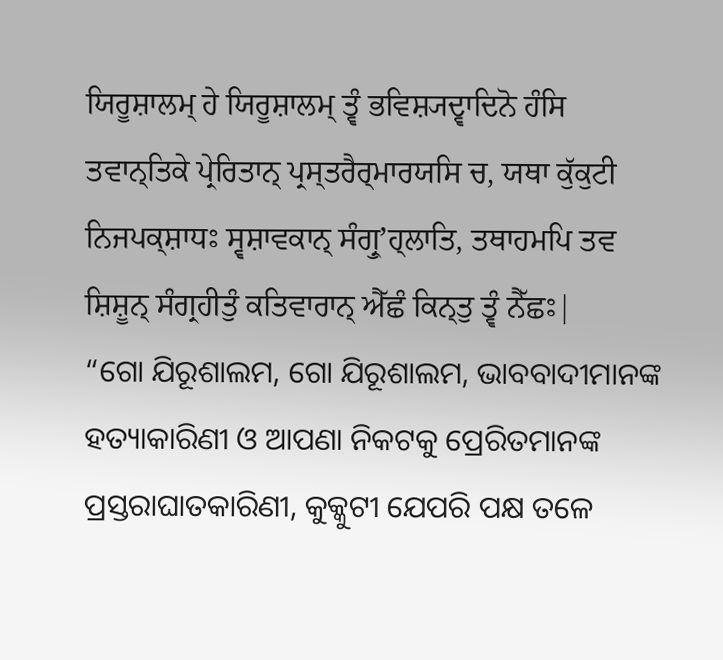ਯਿਰੂਸ਼ਾਲਮ੍ ਹੇ ਯਿਰੂਸ਼ਾਲਮ੍ ਤ੍ਵੰ ਭਵਿਸ਼੍ਯਦ੍ਵਾਦਿਨੋ ਹੰਸਿ ਤਵਾਨ੍ਤਿਕੇ ਪ੍ਰੇਰਿਤਾਨ੍ ਪ੍ਰਸ੍ਤਰੈਰ੍ਮਾਰਯਸਿ ਚ, ਯਥਾ ਕੁੱਕੁਟੀ ਨਿਜਪਕ੍ਸ਼ਾਧਃ ਸ੍ਵਸ਼ਾਵਕਾਨ੍ ਸੰਗ੍ਰੁʼਹ੍ਲਾਤਿ, ਤਥਾਹਮਪਿ ਤਵ ਸ਼ਿਸ਼ੂਨ੍ ਸੰਗ੍ਰਹੀਤੁੰ ਕਤਿਵਾਰਾਨ੍ ਐੱਛੰ ਕਿਨ੍ਤੁ ਤ੍ਵੰ ਨੈੱਛਃ|
“ଗୋ ଯିରୂଶାଲମ, ଗୋ ଯିରୂଶାଲମ, ଭାବବାଦୀମାନଙ୍କ ହତ୍ୟାକାରିଣୀ ଓ ଆପଣା ନିକଟକୁ ପ୍ରେରିତମାନଙ୍କ ପ୍ରସ୍ତରାଘାତକାରିଣୀ, କୁକ୍କୁଟୀ ଯେପରି ପକ୍ଷ ତଳେ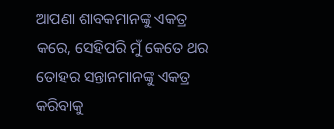ଆପଣା ଶାବକମାନଙ୍କୁ ଏକତ୍ର କରେ, ସେହିପରି ମୁଁ କେତେ ଥର ତୋହର ସନ୍ତାନମାନଙ୍କୁ ଏକତ୍ର କରିବାକୁ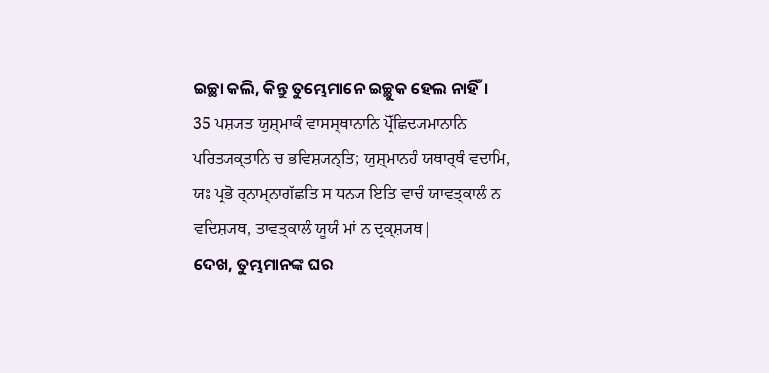ଇଚ୍ଛା କଲି, କିନ୍ତୁ ତୁମ୍ଭେମାନେ ଇଚ୍ଛୁକ ହେଲ ନାହିଁ।
35 ਪਸ਼੍ਯਤ ਯੁਸ਼੍ਮਾਕੰ ਵਾਸਸ੍ਥਾਨਾਨਿ ਪ੍ਰੋੱਛਿਦ੍ਯਮਾਨਾਨਿ ਪਰਿਤ੍ਯਕ੍ਤਾਨਿ ਚ ਭਵਿਸ਼੍ਯਨ੍ਤਿ; ਯੁਸ਼੍ਮਾਨਹੰ ਯਥਾਰ੍ਥੰ ਵਦਾਮਿ, ਯਃ ਪ੍ਰਭੋ ਰ੍ਨਾਮ੍ਨਾਗੱਛਤਿ ਸ ਧਨ੍ਯ ਇਤਿ ਵਾਚੰ ਯਾਵਤ੍ਕਾਲੰ ਨ ਵਦਿਸ਼੍ਯਥ, ਤਾਵਤ੍ਕਾਲੰ ਯੂਯੰ ਮਾਂ ਨ ਦ੍ਰਕ੍ਸ਼੍ਯਥ|
ଦେଖ, ତୁମ୍ଭମାନଙ୍କ ଘର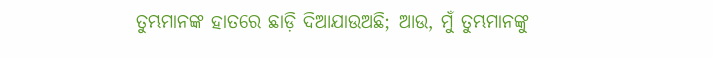ତୁମ୍ଭମାନଙ୍କ ହାତରେ ଛାଡ଼ି ଦିଆଯାଉଅଛି; ଆଉ, ମୁଁ ତୁମ୍ଭମାନଙ୍କୁ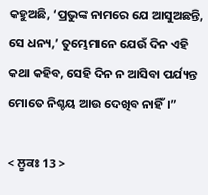କହୁଅଛି, ‘ପ୍ରଭୁଙ୍କ ନାମରେ ଯେ ଆସୁଅଛନ୍ତି, ସେ ଧନ୍ୟ,’ ତୁମ୍ଭେମାନେ ଯେଉଁ ଦିନ ଏହି କଥା କହିବ, ସେହି ଦିନ ନ ଆସିବା ପର୍ଯ୍ୟନ୍ତ ମୋତେ ନିଶ୍ଚୟ ଆଉ ଦେଖିବ ନାହିଁ।”

< ਲੂਕਃ 13 >